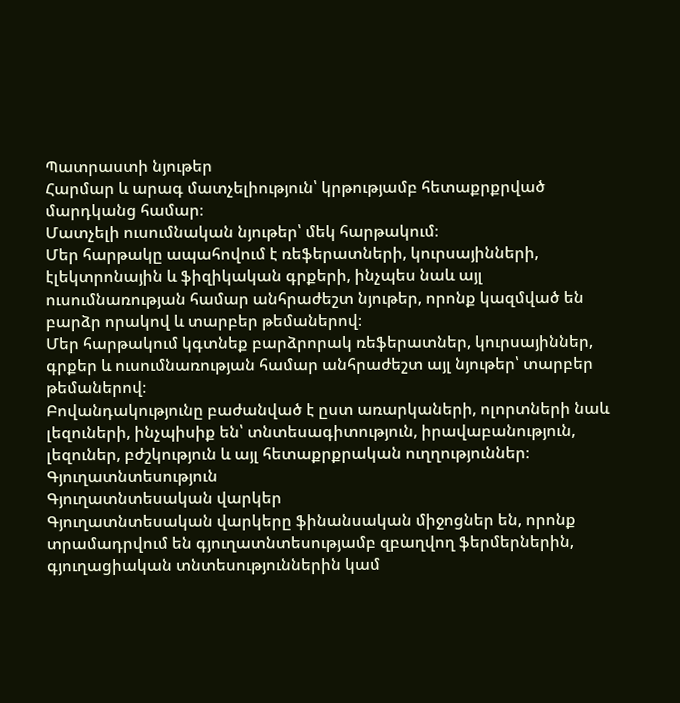Պատրաստի նյութեր
Հարմար և արագ մատչելիություն՝ կրթությամբ հետաքրքրված մարդկանց համար։
Մատչելի ուսումնական նյութեր՝ մեկ հարթակում։
Մեր հարթակը ապահովում է ռեֆերատների, կուրսայինների, էլեկտրոնային և ֆիզիկական գրքերի, ինչպես նաև այլ ուսումնառության համար անհրաժեշտ նյութեր, որոնք կազմված են բարձր որակով և տարբեր թեմաներով։
Մեր հարթակում կգտնեք բարձրորակ ռեֆերատներ, կուրսայիններ, գրքեր և ուսումնառության համար անհրաժեշտ այլ նյութեր՝ տարբեր թեմաներով։
Բովանդակությունը բաժանված է ըստ առարկաների, ոլորտների նաև լեզուների, ինչպիսիք են՝ տնտեսագիտություն, իրավաբանություն, լեզուներ, բժշկություն և այլ հետաքրքրական ուղղություններ։
Գյուղատնտեսություն
Գյուղատնտեսական վարկեր
Գյուղատնտեսական վարկերը ֆինանսական միջոցներ են, որոնք տրամադրվում են գյուղատնտեսությամբ զբաղվող ֆերմերներին, գյուղացիական տնտեսություններին կամ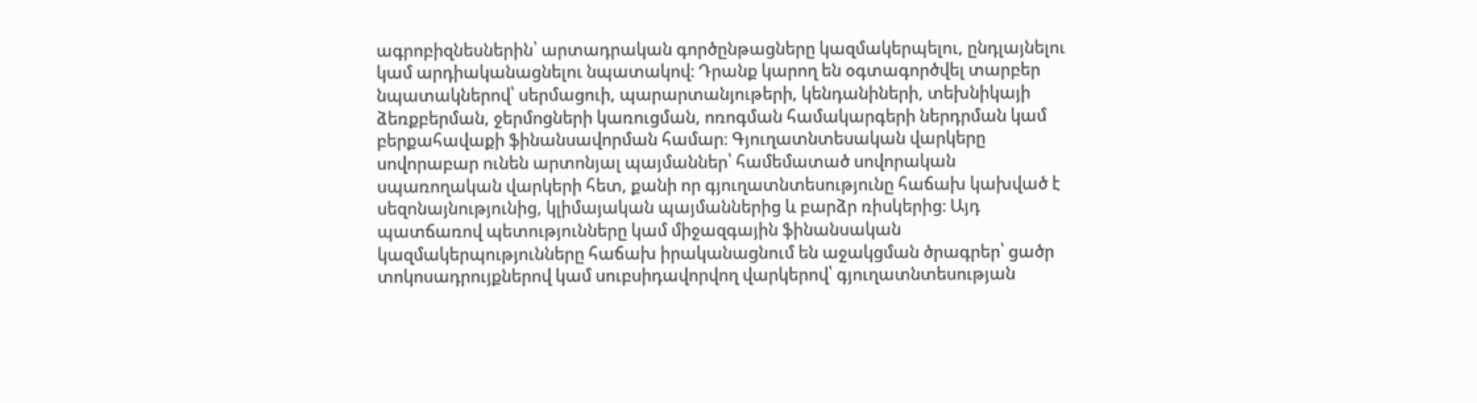ագրոբիզնեսներին՝ արտադրական գործընթացները կազմակերպելու, ընդլայնելու կամ արդիականացնելու նպատակով։ Դրանք կարող են օգտագործվել տարբեր նպատակներով՝ սերմացուի, պարարտանյութերի, կենդանիների, տեխնիկայի ձեռքբերման, ջերմոցների կառուցման, ոռոգման համակարգերի ներդրման կամ բերքահավաքի ֆինանսավորման համար։ Գյուղատնտեսական վարկերը սովորաբար ունեն արտոնյալ պայմաններ՝ համեմատած սովորական սպառողական վարկերի հետ, քանի որ գյուղատնտեսությունը հաճախ կախված է սեզոնայնությունից, կլիմայական պայմաններից և բարձր ռիսկերից։ Այդ պատճառով պետությունները կամ միջազգային ֆինանսական կազմակերպությունները հաճախ իրականացնում են աջակցման ծրագրեր՝ ցածր տոկոսադրույքներով կամ սուբսիդավորվող վարկերով՝ գյուղատնտեսության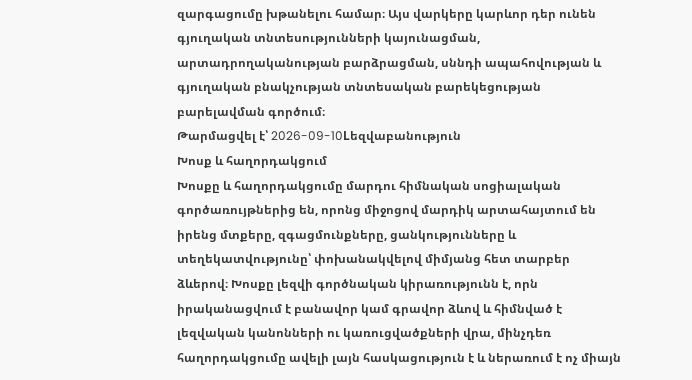զարգացումը խթանելու համար։ Այս վարկերը կարևոր դեր ունեն գյուղական տնտեսությունների կայունացման, արտադրողականության բարձրացման, սննդի ապահովության և գյուղական բնակչության տնտեսական բարեկեցության բարելավման գործում։
Թարմացվել է՝ 2026-09-10Lեզվաբանություն
Խոսք և հաղորդակցում
Խոսքը և հաղորդակցումը մարդու հիմնական սոցիալական գործառույթներից են, որոնց միջոցով մարդիկ արտահայտում են իրենց մտքերը, զգացմունքները, ցանկությունները և տեղեկատվությունը՝ փոխանակվելով միմյանց հետ տարբեր ձևերով։ Խոսքը լեզվի գործնական կիրառությունն է, որն իրականացվում է բանավոր կամ գրավոր ձևով և հիմնված է լեզվական կանոնների ու կառուցվածքների վրա, մինչդեռ հաղորդակցումը ավելի լայն հասկացություն է և ներառում է ոչ միայն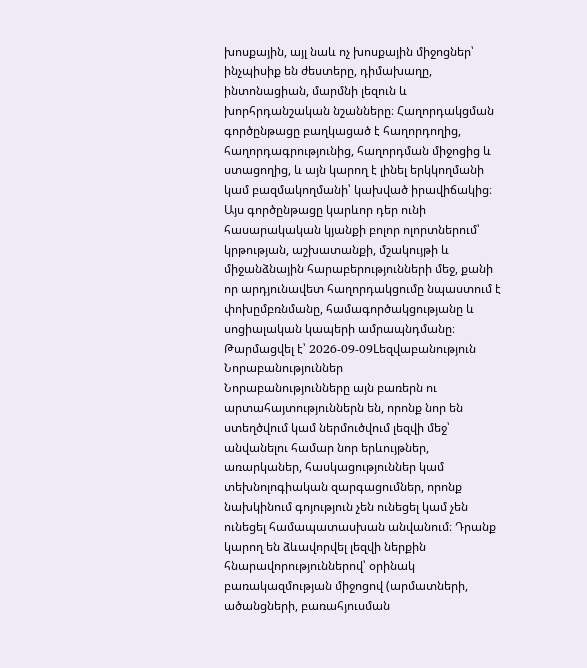խոսքային, այլ նաև ոչ խոսքային միջոցներ՝ ինչպիսիք են ժեստերը, դիմախաղը, ինտոնացիան, մարմնի լեզուն և խորհրդանշական նշանները։ Հաղորդակցման գործընթացը բաղկացած է հաղորդողից, հաղորդագրությունից, հաղորդման միջոցից և ստացողից, և այն կարող է լինել երկկողմանի կամ բազմակողմանի՝ կախված իրավիճակից։ Այս գործընթացը կարևոր դեր ունի հասարակական կյանքի բոլոր ոլորտներում՝ կրթության, աշխատանքի, մշակույթի և միջանձնային հարաբերությունների մեջ, քանի որ արդյունավետ հաղորդակցումը նպաստում է փոխըմբռնմանը, համագործակցությանը և սոցիալական կապերի ամրապնդմանը։
Թարմացվել է՝ 2026-09-09Lեզվաբանություն
Նորաբանություններ
Նորաբանությունները այն բառերն ու արտահայտություններն են, որոնք նոր են ստեղծվում կամ ներմուծվում լեզվի մեջ՝ անվանելու համար նոր երևույթներ, առարկաներ, հասկացություններ կամ տեխնոլոգիական զարգացումներ, որոնք նախկինում գոյություն չեն ունեցել կամ չեն ունեցել համապատասխան անվանում։ Դրանք կարող են ձևավորվել լեզվի ներքին հնարավորություններով՝ օրինակ բառակազմության միջոցով (արմատների, ածանցների, բառահյուսման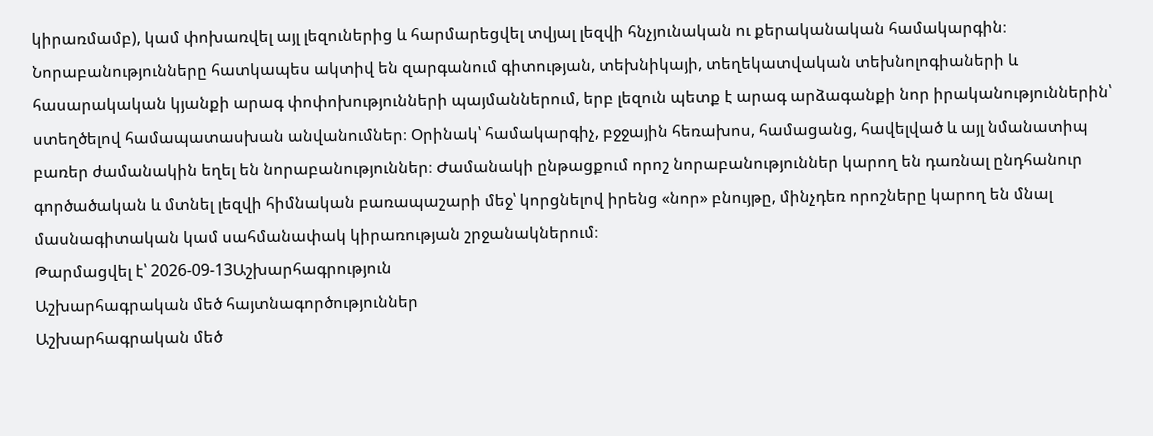կիրառմամբ), կամ փոխառվել այլ լեզուներից և հարմարեցվել տվյալ լեզվի հնչյունական ու քերականական համակարգին։ Նորաբանությունները հատկապես ակտիվ են զարգանում գիտության, տեխնիկայի, տեղեկատվական տեխնոլոգիաների և հասարակական կյանքի արագ փոփոխությունների պայմաններում, երբ լեզուն պետք է արագ արձագանքի նոր իրականություններին՝ ստեղծելով համապատասխան անվանումներ։ Օրինակ՝ համակարգիչ, բջջային հեռախոս, համացանց, հավելված և այլ նմանատիպ բառեր ժամանակին եղել են նորաբանություններ։ Ժամանակի ընթացքում որոշ նորաբանություններ կարող են դառնալ ընդհանուր գործածական և մտնել լեզվի հիմնական բառապաշարի մեջ՝ կորցնելով իրենց «նոր» բնույթը, մինչդեռ որոշները կարող են մնալ մասնագիտական կամ սահմանափակ կիրառության շրջանակներում։
Թարմացվել է՝ 2026-09-13Աշխարհագրություն
Աշխարհագրական մեծ հայտնագործություններ
Աշխարհագրական մեծ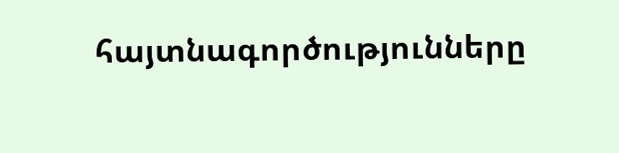հայտնագործությունները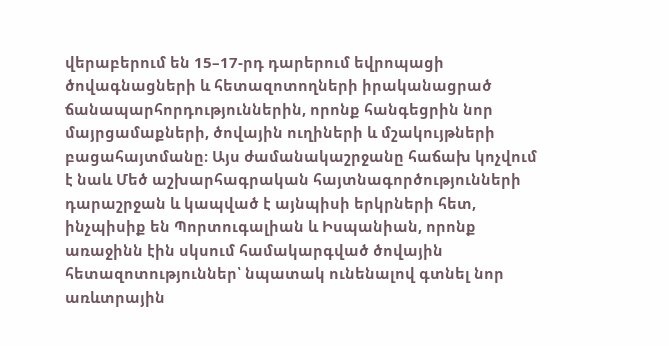վերաբերում են 15–17-րդ դարերում եվրոպացի ծովագնացների և հետազոտողների իրականացրած ճանապարհորդություններին, որոնք հանգեցրին նոր մայրցամաքների, ծովային ուղիների և մշակույթների բացահայտմանը։ Այս ժամանակաշրջանը հաճախ կոչվում է նաև Մեծ աշխարհագրական հայտնագործությունների դարաշրջան և կապված է այնպիսի երկրների հետ, ինչպիսիք են Պորտուգալիան և Իսպանիան, որոնք առաջինն էին սկսում համակարգված ծովային հետազոտություններ՝ նպատակ ունենալով գտնել նոր առևտրային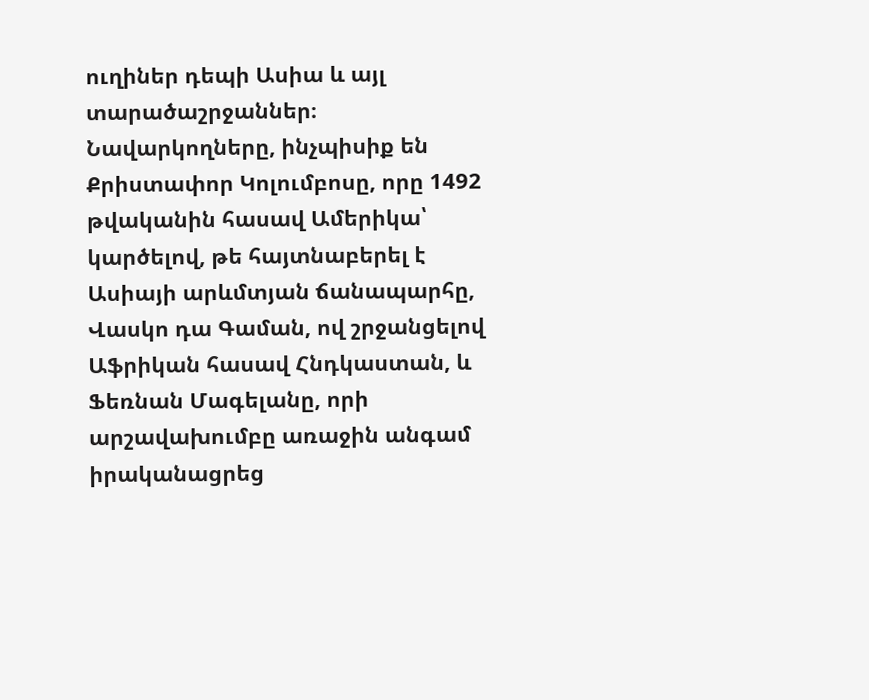ուղիներ դեպի Ասիա և այլ տարածաշրջաններ։ Նավարկողները, ինչպիսիք են Քրիստափոր Կոլումբոսը, որը 1492 թվականին հասավ Ամերիկա՝ կարծելով, թե հայտնաբերել է Ասիայի արևմտյան ճանապարհը, Վասկո դա Գաման, ով շրջանցելով Աֆրիկան հասավ Հնդկաստան, և Ֆեռնան Մագելանը, որի արշավախումբը առաջին անգամ իրականացրեց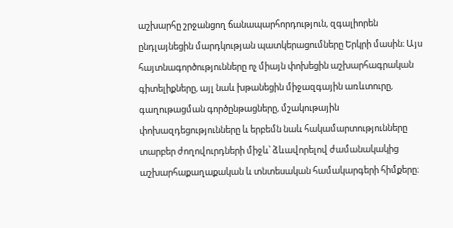աշխարհը շրջանցող ճանապարհորդություն, զգալիորեն ընդլայնեցին մարդկության պատկերացումները Երկրի մասին։ Այս հայտնագործությունները ոչ միայն փոխեցին աշխարհագրական գիտելիքները, այլ նաև խթանեցին միջազգային առևտուրը, գաղութացման գործընթացները, մշակութային փոխազդեցությունները և երբեմն նաև հակամարտությունները տարբեր ժողովուրդների միջև՝ ձևավորելով ժամանակակից աշխարհաքաղաքական և տնտեսական համակարգերի հիմքերը։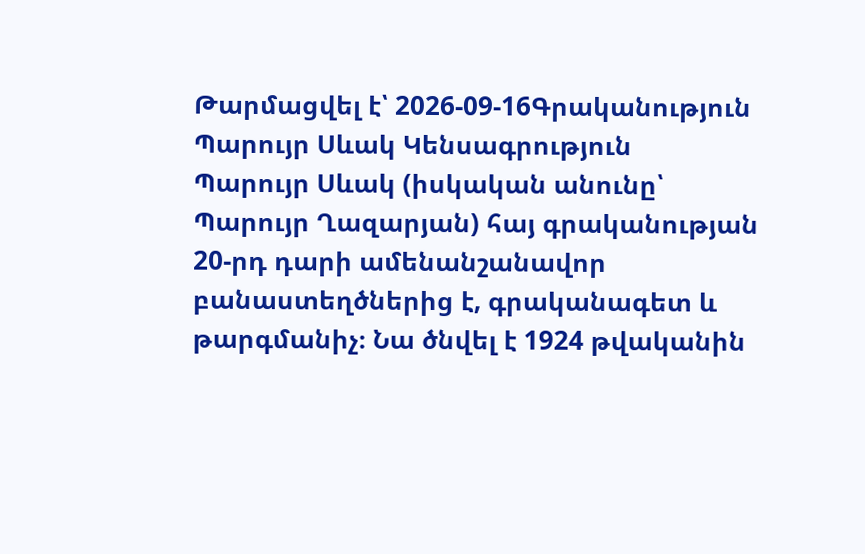Թարմացվել է՝ 2026-09-16Գրականություն
Պարույր Սևակ Կենսագրություն
Պարույր Սևակ (իսկական անունը՝ Պարույր Ղազարյան) հայ գրականության 20-րդ դարի ամենանշանավոր բանաստեղծներից է, գրականագետ և թարգմանիչ։ Նա ծնվել է 1924 թվականին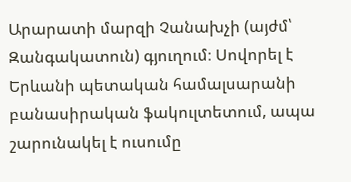Արարատի մարզի Չանախչի (այժմ՝ Զանգակատուն) գյուղում։ Սովորել է Երևանի պետական համալսարանի բանասիրական ֆակուլտետում, ապա շարունակել է ուսումը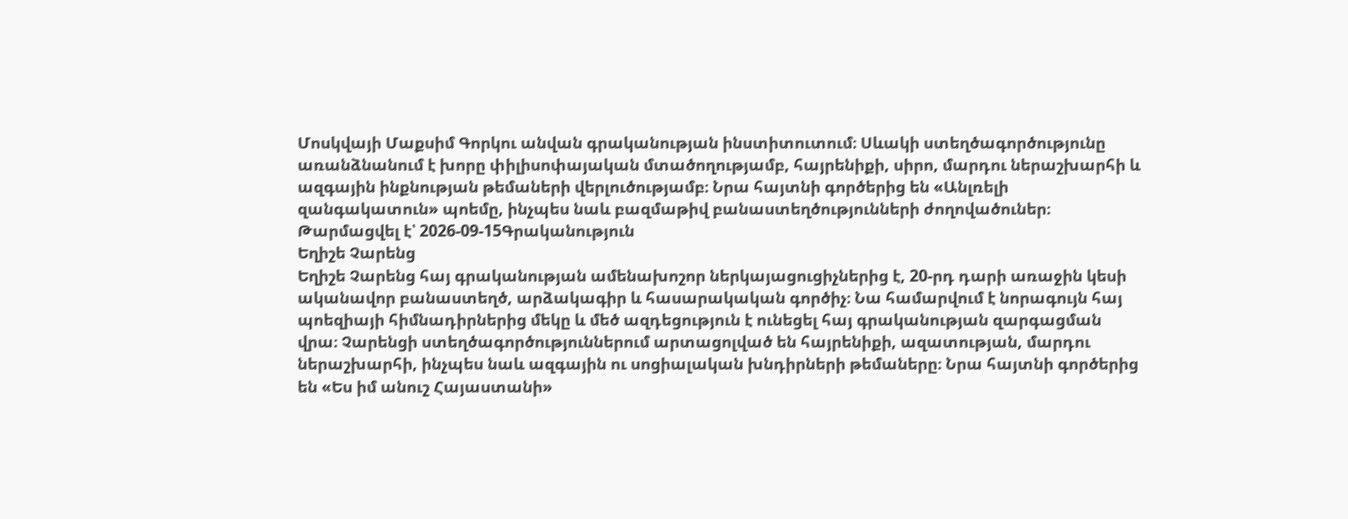Մոսկվայի Մաքսիմ Գորկու անվան գրականության ինստիտուտում։ Սևակի ստեղծագործությունը առանձնանում է խորը փիլիսոփայական մտածողությամբ, հայրենիքի, սիրո, մարդու ներաշխարհի և ազգային ինքնության թեմաների վերլուծությամբ։ Նրա հայտնի գործերից են «Անլռելի զանգակատուն» պոեմը, ինչպես նաև բազմաթիվ բանաստեղծությունների ժողովածուներ։
Թարմացվել է՝ 2026-09-15Գրականություն
Եղիշե Չարենց
Եղիշե Չարենց հայ գրականության ամենախոշոր ներկայացուցիչներից է, 20-րդ դարի առաջին կեսի ականավոր բանաստեղծ, արձակագիր և հասարակական գործիչ։ Նա համարվում է նորագույն հայ պոեզիայի հիմնադիրներից մեկը և մեծ ազդեցություն է ունեցել հայ գրականության զարգացման վրա։ Չարենցի ստեղծագործություններում արտացոլված են հայրենիքի, ազատության, մարդու ներաշխարհի, ինչպես նաև ազգային ու սոցիալական խնդիրների թեմաները։ Նրա հայտնի գործերից են «Ես իմ անուշ Հայաստանի»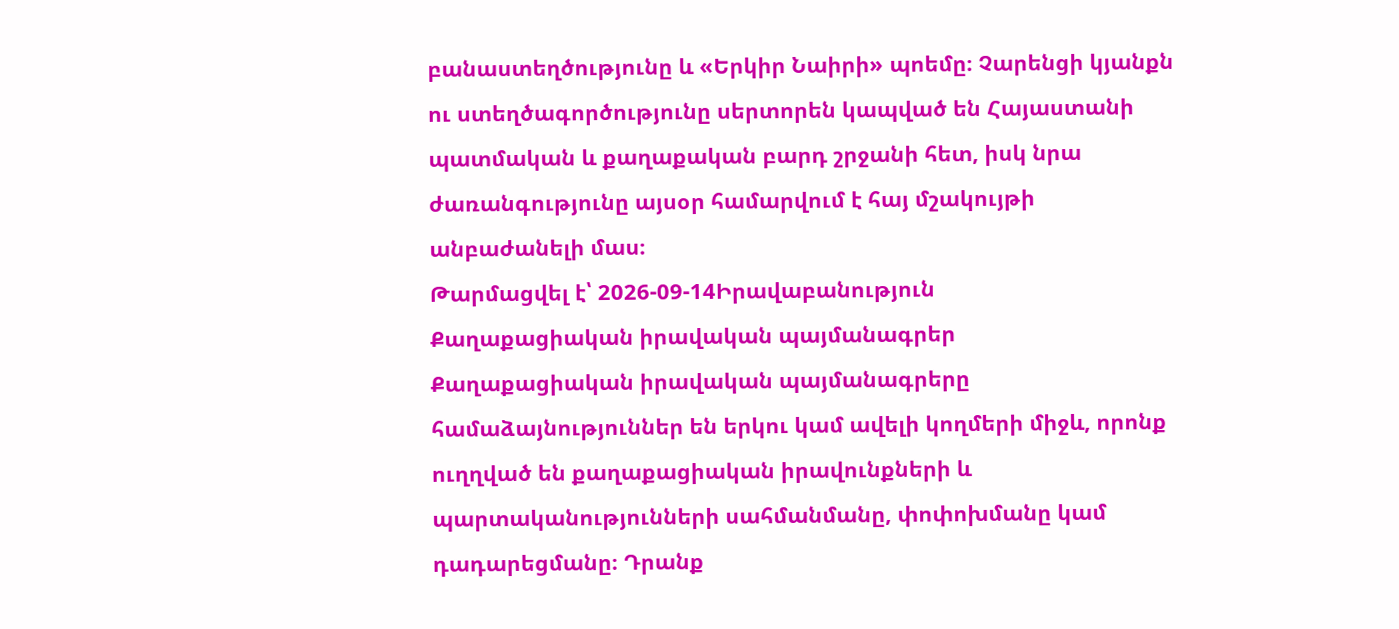բանաստեղծությունը և «Երկիր Նաիրի» պոեմը։ Չարենցի կյանքն ու ստեղծագործությունը սերտորեն կապված են Հայաստանի պատմական և քաղաքական բարդ շրջանի հետ, իսկ նրա ժառանգությունը այսօր համարվում է հայ մշակույթի անբաժանելի մաս։
Թարմացվել է՝ 2026-09-14Իրավաբանություն
Քաղաքացիական իրավական պայմանագրեր
Քաղաքացիական իրավական պայմանագրերը համաձայնություններ են երկու կամ ավելի կողմերի միջև, որոնք ուղղված են քաղաքացիական իրավունքների և պարտականությունների սահմանմանը, փոփոխմանը կամ դադարեցմանը։ Դրանք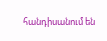հանդիսանում են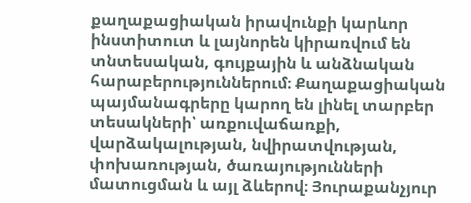քաղաքացիական իրավունքի կարևոր ինստիտուտ և լայնորեն կիրառվում են տնտեսական, գույքային և անձնական հարաբերություններում։ Քաղաքացիական պայմանագրերը կարող են լինել տարբեր տեսակների՝ առքուվաճառքի, վարձակալության, նվիրատվության, փոխառության, ծառայությունների մատուցման և այլ ձևերով։ Յուրաքանչյուր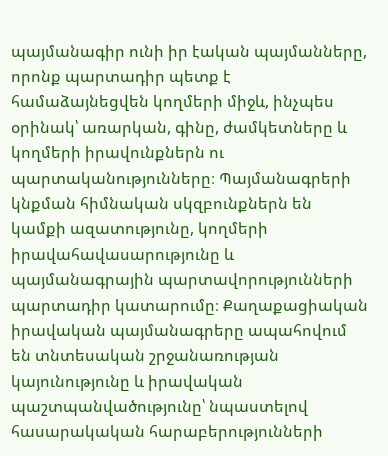պայմանագիր ունի իր էական պայմանները, որոնք պարտադիր պետք է համաձայնեցվեն կողմերի միջև, ինչպես օրինակ՝ առարկան, գինը, ժամկետները և կողմերի իրավունքներն ու պարտականությունները։ Պայմանագրերի կնքման հիմնական սկզբունքներն են կամքի ազատությունը, կողմերի իրավահավասարությունը և պայմանագրային պարտավորությունների պարտադիր կատարումը։ Քաղաքացիական իրավական պայմանագրերը ապահովում են տնտեսական շրջանառության կայունությունը և իրավական պաշտպանվածությունը՝ նպաստելով հասարակական հարաբերությունների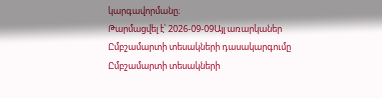կարգավորմանը։
Թարմացվել է՝ 2026-09-09Այլ առարկաներ
Ըմբշամարտի տեսակների դասակարգումը
Ըմբշամարտի տեսակների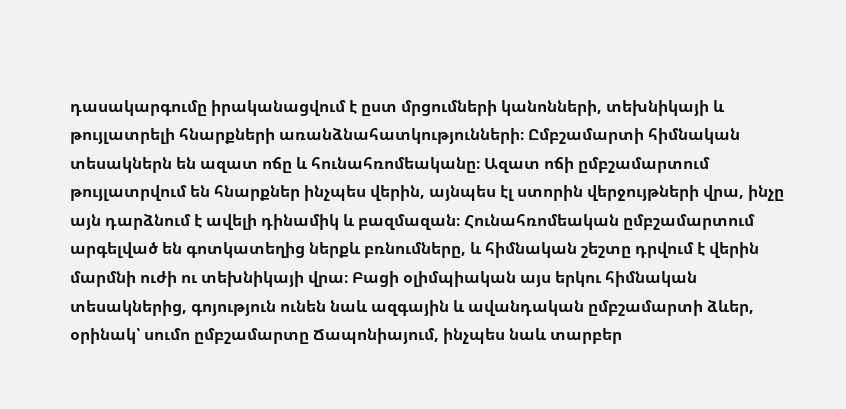դասակարգումը իրականացվում է ըստ մրցումների կանոնների, տեխնիկայի և թույլատրելի հնարքների առանձնահատկությունների։ Ըմբշամարտի հիմնական տեսակներն են ազատ ոճը և հունահռոմեականը։ Ազատ ոճի ըմբշամարտում թույլատրվում են հնարքներ ինչպես վերին, այնպես էլ ստորին վերջույթների վրա, ինչը այն դարձնում է ավելի դինամիկ և բազմազան։ Հունահռոմեական ըմբշամարտում արգելված են գոտկատեղից ներքև բռնումները, և հիմնական շեշտը դրվում է վերին մարմնի ուժի ու տեխնիկայի վրա։ Բացի օլիմպիական այս երկու հիմնական տեսակներից, գոյություն ունեն նաև ազգային և ավանդական ըմբշամարտի ձևեր, օրինակ՝ սումո ըմբշամարտը Ճապոնիայում, ինչպես նաև տարբեր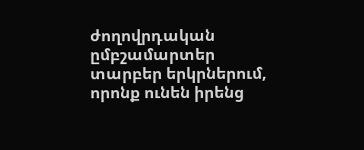ժողովրդական ըմբշամարտեր տարբեր երկրներում, որոնք ունեն իրենց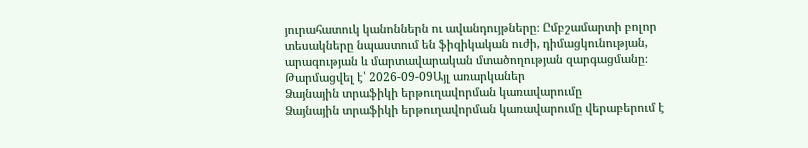յուրահատուկ կանոններն ու ավանդույթները։ Ըմբշամարտի բոլոր տեսակները նպաստում են ֆիզիկական ուժի, դիմացկունության, արագության և մարտավարական մտածողության զարգացմանը։
Թարմացվել է՝ 2026-09-09Այլ առարկաներ
Ձայնային տրաֆիկի երթուղավորման կառավարումը
Ձայնային տրաֆիկի երթուղավորման կառավարումը վերաբերում է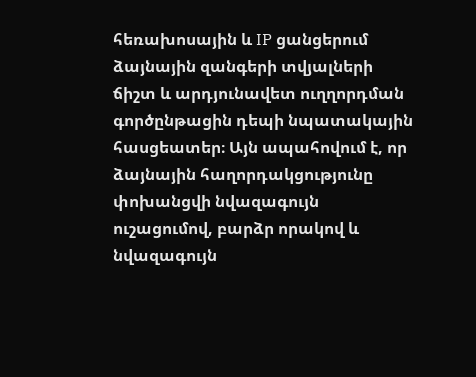հեռախոսային և IP ցանցերում ձայնային զանգերի տվյալների ճիշտ և արդյունավետ ուղղորդման գործընթացին դեպի նպատակային հասցեատեր։ Այն ապահովում է, որ ձայնային հաղորդակցությունը փոխանցվի նվազագույն ուշացումով, բարձր որակով և նվազագույն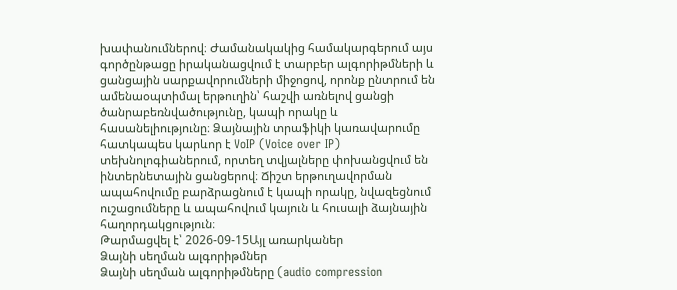խափանումներով։ Ժամանակակից համակարգերում այս գործընթացը իրականացվում է տարբեր ալգորիթմների և ցանցային սարքավորումների միջոցով, որոնք ընտրում են ամենաօպտիմալ երթուղին՝ հաշվի առնելով ցանցի ծանրաբեռնվածությունը, կապի որակը և հասանելիությունը։ Ձայնային տրաֆիկի կառավարումը հատկապես կարևոր է VoIP (Voice over IP) տեխնոլոգիաներում, որտեղ տվյալները փոխանցվում են ինտերնետային ցանցերով։ Ճիշտ երթուղավորման ապահովումը բարձրացնում է կապի որակը, նվազեցնում ուշացումները և ապահովում կայուն և հուսալի ձայնային հաղորդակցություն։
Թարմացվել է՝ 2026-09-15Այլ առարկաներ
Ձայնի սեղման ալգորիթմներ
Ձայնի սեղման ալգորիթմները (audio compression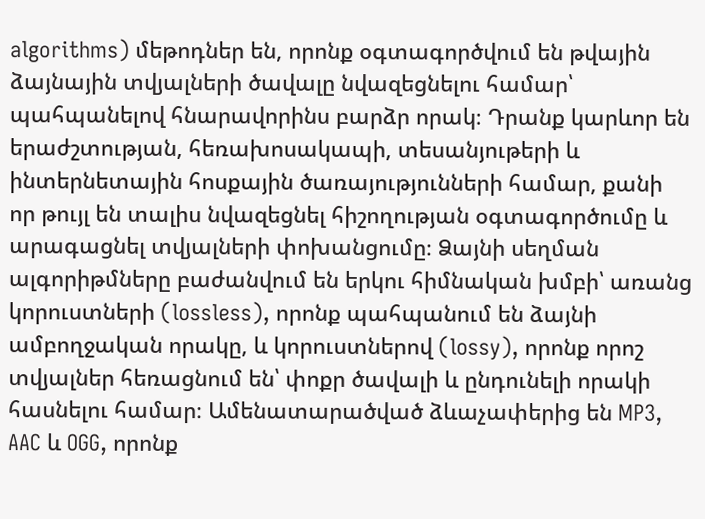algorithms) մեթոդներ են, որոնք օգտագործվում են թվային ձայնային տվյալների ծավալը նվազեցնելու համար՝ պահպանելով հնարավորինս բարձր որակ։ Դրանք կարևոր են երաժշտության, հեռախոսակապի, տեսանյութերի և ինտերնետային հոսքային ծառայությունների համար, քանի որ թույլ են տալիս նվազեցնել հիշողության օգտագործումը և արագացնել տվյալների փոխանցումը։ Ձայնի սեղման ալգորիթմները բաժանվում են երկու հիմնական խմբի՝ առանց կորուստների (lossless), որոնք պահպանում են ձայնի ամբողջական որակը, և կորուստներով (lossy), որոնք որոշ տվյալներ հեռացնում են՝ փոքր ծավալի և ընդունելի որակի հասնելու համար։ Ամենատարածված ձևաչափերից են MP3, AAC և OGG, որոնք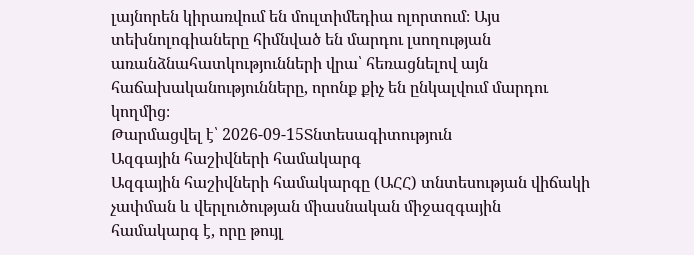լայնորեն կիրառվում են մուլտիմեդիա ոլորտում։ Այս տեխնոլոգիաները հիմնված են մարդու լսողության առանձնահատկությունների վրա՝ հեռացնելով այն հաճախականությունները, որոնք քիչ են ընկալվում մարդու կողմից։
Թարմացվել է՝ 2026-09-15Տնտեսագիտություն
Ազգային հաշիվների համակարգ
Ազգային հաշիվների համակարգը (ԱՀՀ) տնտեսության վիճակի չափման և վերլուծության միասնական միջազգային համակարգ է, որը թույլ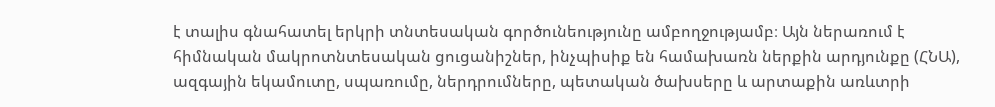է տալիս գնահատել երկրի տնտեսական գործունեությունը ամբողջությամբ։ Այն ներառում է հիմնական մակրոտնտեսական ցուցանիշներ, ինչպիսիք են համախառն ներքին արդյունքը (ՀՆԱ), ազգային եկամուտը, սպառումը, ներդրումները, պետական ծախսերը և արտաքին առևտրի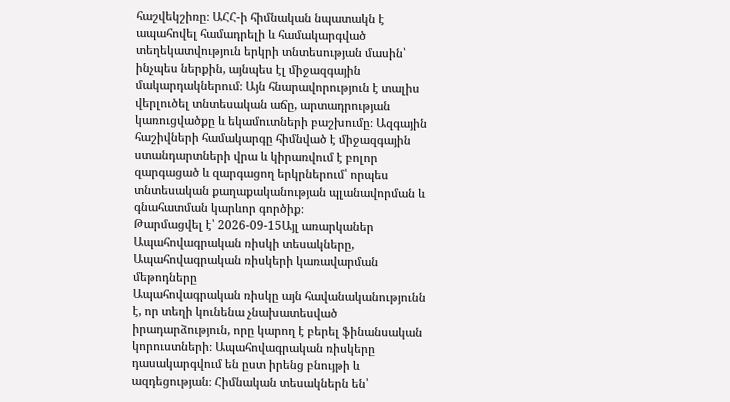հաշվեկշիռը։ ԱՀՀ-ի հիմնական նպատակն է ապահովել համադրելի և համակարգված տեղեկատվություն երկրի տնտեսության մասին՝ ինչպես ներքին, այնպես էլ միջազգային մակարդակներում։ Այն հնարավորություն է տալիս վերլուծել տնտեսական աճը, արտադրության կառուցվածքը և եկամուտների բաշխումը։ Ազգային հաշիվների համակարգը հիմնված է միջազգային ստանդարտների վրա և կիրառվում է բոլոր զարգացած և զարգացող երկրներում՝ որպես տնտեսական քաղաքականության պլանավորման և գնահատման կարևոր գործիք։
Թարմացվել է՝ 2026-09-15Այլ առարկաներ
Ապահովագրական ռիսկի տեսակները, Ապահովագրական ռիսկերի կառավարման մեթոդները
Ապահովագրական ռիսկը այն հավանականությունն է, որ տեղի կունենա չնախատեսված իրադարձություն, որը կարող է բերել ֆինանսական կորուստների։ Ապահովագրական ռիսկերը դասակարգվում են ըստ իրենց բնույթի և ազդեցության։ Հիմնական տեսակներն են՝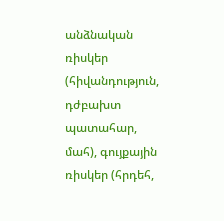անձնական ռիսկեր (հիվանդություն, դժբախտ պատահար, մահ), գույքային ռիսկեր (հրդեհ,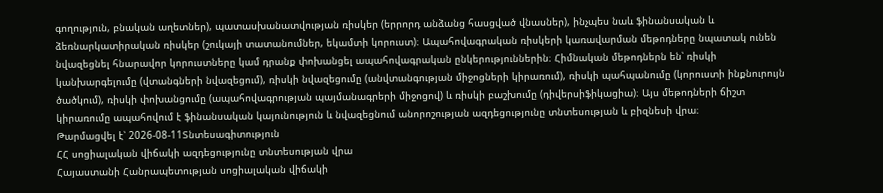գողություն, բնական աղետներ), պատասխանատվության ռիսկեր (երրորդ անձանց հասցված վնասներ), ինչպես նաև ֆինանսական և ձեռնարկատիրական ռիսկեր (շուկայի տատանումներ, եկամտի կորուստ)։ Ապահովագրական ռիսկերի կառավարման մեթոդները նպատակ ունեն նվազեցնել հնարավոր կորուստները կամ դրանք փոխանցել ապահովագրական ընկերություններին։ Հիմնական մեթոդներն են՝ ռիսկի կանխարգելումը (վտանգների նվազեցում), ռիսկի նվազեցումը (անվտանգության միջոցների կիրառում), ռիսկի պահպանումը (կորուստի ինքնուրույն ծածկում), ռիսկի փոխանցումը (ապահովագրության պայմանագրերի միջոցով) և ռիսկի բաշխումը (դիվերսիֆիկացիա)։ Այս մեթոդների ճիշտ կիրառումը ապահովում է ֆինանսական կայունություն և նվազեցնում անորոշության ազդեցությունը տնտեսության և բիզնեսի վրա։
Թարմացվել է՝ 2026-08-11Տնտեսագիտություն
ՀՀ սոցիալական վիճակի ազդեցությունը տնտեսության վրա
Հայաստանի Հանրապետության սոցիալական վիճակի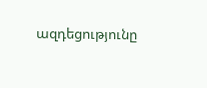ազդեցությունը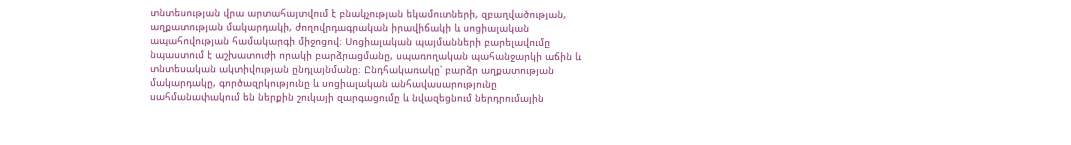տնտեսության վրա արտահայտվում է բնակչության եկամուտների, զբաղվածության, աղքատության մակարդակի, ժողովրդագրական իրավիճակի և սոցիալական ապահովության համակարգի միջոցով։ Սոցիալական պայմանների բարելավումը նպաստում է աշխատուժի որակի բարձրացմանը, սպառողական պահանջարկի աճին և տնտեսական ակտիվության ընդլայնմանը։ Ընդհակառակը՝ բարձր աղքատության մակարդակը, գործազրկությունը և սոցիալական անհավասարությունը սահմանափակում են ներքին շուկայի զարգացումը և նվազեցնում ներդրումային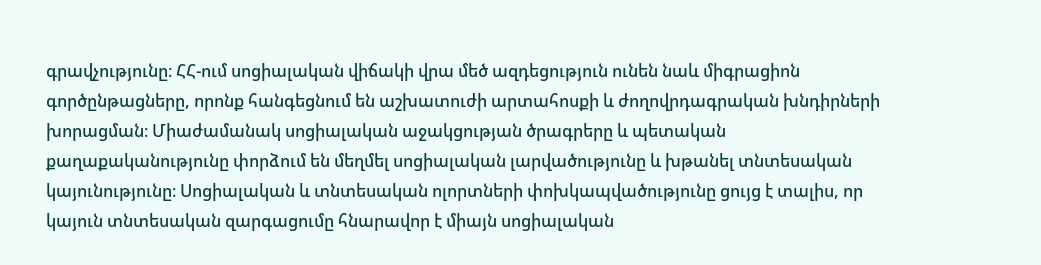գրավչությունը։ ՀՀ-ում սոցիալական վիճակի վրա մեծ ազդեցություն ունեն նաև միգրացիոն գործընթացները, որոնք հանգեցնում են աշխատուժի արտահոսքի և ժողովրդագրական խնդիրների խորացման։ Միաժամանակ սոցիալական աջակցության ծրագրերը և պետական քաղաքականությունը փորձում են մեղմել սոցիալական լարվածությունը և խթանել տնտեսական կայունությունը։ Սոցիալական և տնտեսական ոլորտների փոխկապվածությունը ցույց է տալիս, որ կայուն տնտեսական զարգացումը հնարավոր է միայն սոցիալական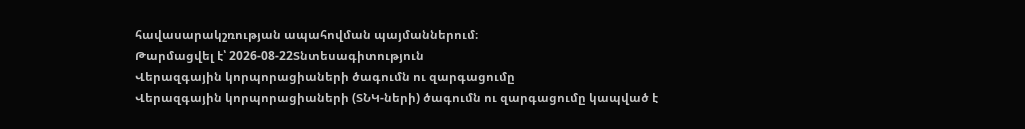հավասարակշռության ապահովման պայմաններում։
Թարմացվել է՝ 2026-08-22Տնտեսագիտություն
Վերազգային կորպորացիաների ծագումն ու զարգացումը
Վերազգային կորպորացիաների (ՏՆԿ-ների) ծագումն ու զարգացումը կապված է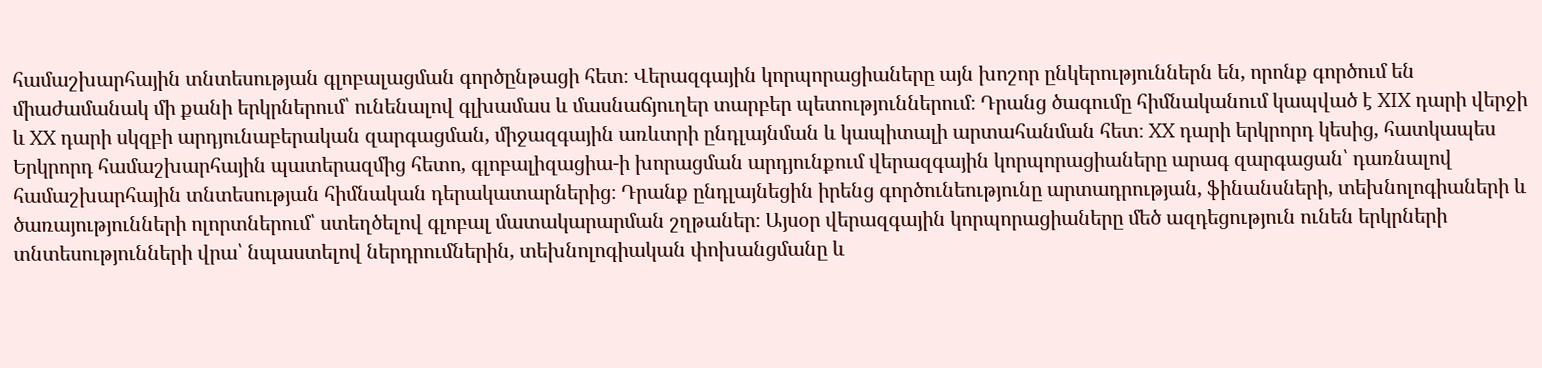համաշխարհային տնտեսության գլոբալացման գործընթացի հետ։ Վերազգային կորպորացիաները այն խոշոր ընկերություններն են, որոնք գործում են միաժամանակ մի քանի երկրներում՝ ունենալով գլխամաս և մասնաճյուղեր տարբեր պետություններում։ Դրանց ծագումը հիմնականում կապված է XIX դարի վերջի և XX դարի սկզբի արդյունաբերական զարգացման, միջազգային առևտրի ընդլայնման և կապիտալի արտահանման հետ։ XX դարի երկրորդ կեսից, հատկապես Երկրորդ համաշխարհային պատերազմից հետո, գլոբալիզացիա-ի խորացման արդյունքում վերազգային կորպորացիաները արագ զարգացան՝ դառնալով համաշխարհային տնտեսության հիմնական դերակատարներից։ Դրանք ընդլայնեցին իրենց գործունեությունը արտադրության, ֆինանսների, տեխնոլոգիաների և ծառայությունների ոլորտներում՝ ստեղծելով գլոբալ մատակարարման շղթաներ։ Այսօր վերազգային կորպորացիաները մեծ ազդեցություն ունեն երկրների տնտեսությունների վրա՝ նպաստելով ներդրումներին, տեխնոլոգիական փոխանցմանը և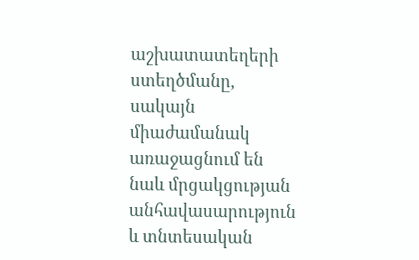աշխատատեղերի ստեղծմանը, սակայն միաժամանակ առաջացնում են նաև մրցակցության անհավասարություն և տնտեսական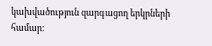կախվածություն զարգացող երկրների համար։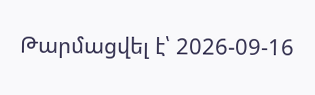Թարմացվել է՝ 2026-09-16